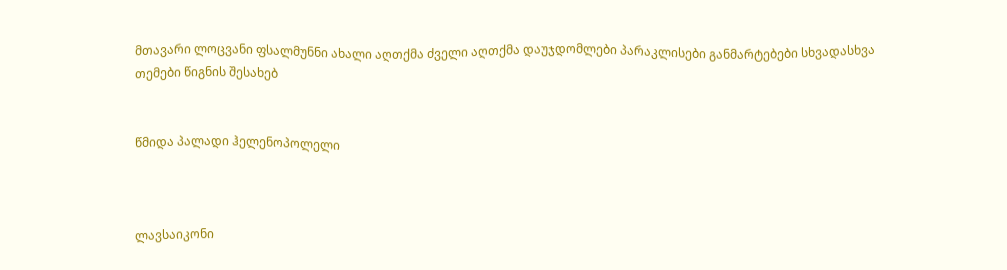მთავარი ლოცვანი ფსალმუნნი ახალი აღთქმა ძველი აღთქმა დაუჯდომლები პარაკლისები განმარტებები სხვადასხვა თემები წიგნის შესახებ


წმიდა პალადი ჰელენოპოლელი



ლავსაიკონი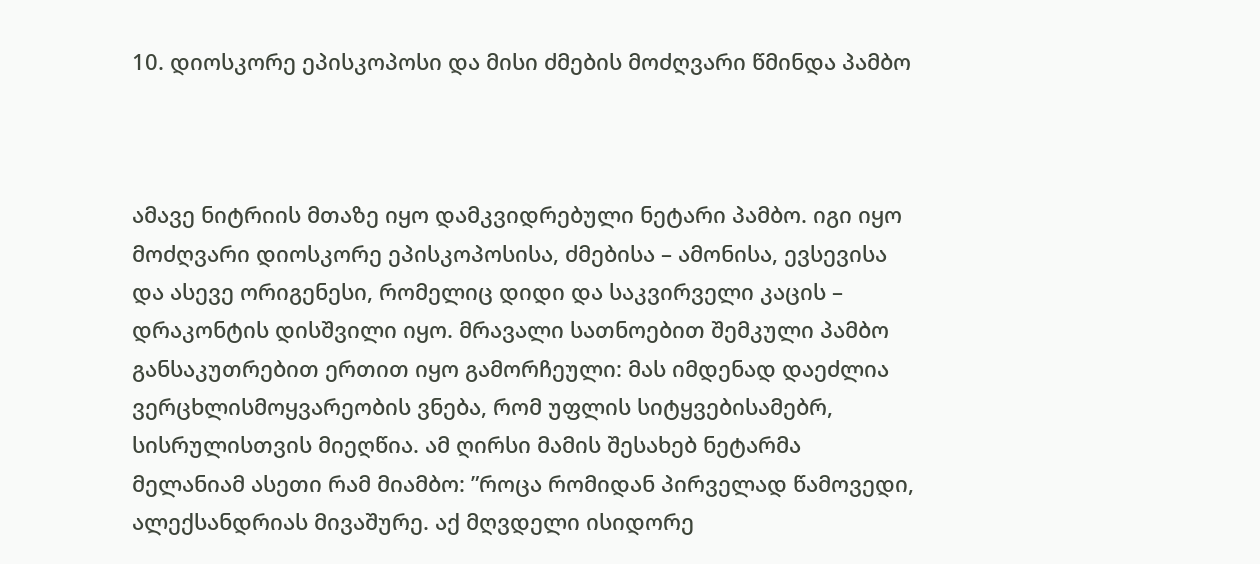10. დიოსკორე ეპისკოპოსი და მისი ძმების მოძღვარი წმინდა პამბო



ამავე ნიტრიის მთაზე იყო დამკვიდრებული ნეტარი პამბო. იგი იყო მოძღვარი დიოსკორე ეპისკოპოსისა, ძმებისა – ამონისა, ევსევისა და ასევე ორიგენესი, რომელიც დიდი და საკვირველი კაცის – დრაკონტის დისშვილი იყო. მრავალი სათნოებით შემკული პამბო განსაკუთრებით ერთით იყო გამორჩეული: მას იმდენად დაეძლია ვერცხლისმოყვარეობის ვნება, რომ უფლის სიტყვებისამებრ, სისრულისთვის მიეღწია. ამ ღირსი მამის შესახებ ნეტარმა მელანიამ ასეთი რამ მიამბო: ”როცა რომიდან პირველად წამოვედი, ალექსანდრიას მივაშურე. აქ მღვდელი ისიდორე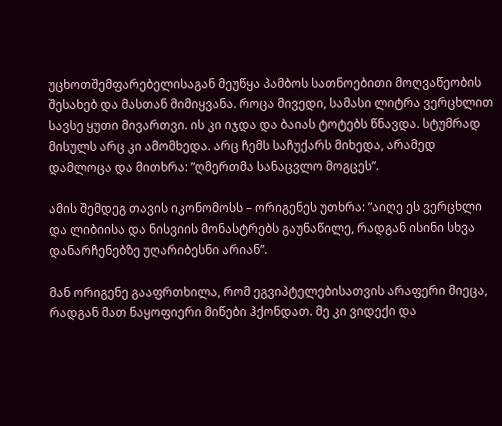უცხოთშემფარებელისაგან მეუწყა პამბოს სათნოებითი მოღვაწეობის შესახებ და მასთან მიმიყვანა. როცა მივედი, სამასი ლიტრა ვერცხლით სავსე ყუთი მივართვი. ის კი იჯდა და ბაიას ტოტებს წნავდა. სტუმრად მისულს არც კი ამომხედა. არც ჩემს საჩუქარს მიხედა, არამედ დამლოცა და მითხრა: ”ღმერთმა სანაცვლო მოგცეს”.

ამის შემდეგ თავის იკონომოსს – ორიგენეს უთხრა: ”აიღე ეს ვერცხლი და ლიბიისა და ნისვიის მონასტრებს გაუნაწილე, რადგან ისინი სხვა დანარჩენებზე უღარიბესნი არიან”.

მან ორიგენე გააფრთხილა, რომ ეგვიპტელებისათვის არაფერი მიეცა, რადგან მათ ნაყოფიერი მიწები ჰქონდათ. მე კი ვიდექი და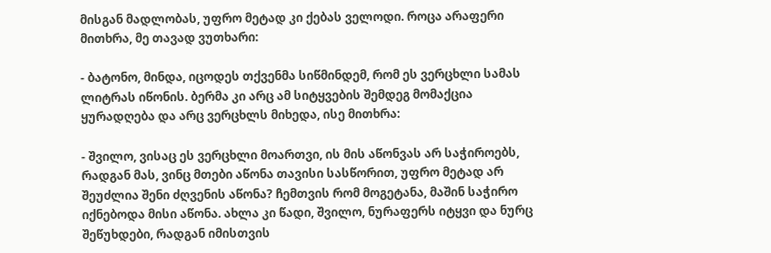მისგან მადლობას, უფრო მეტად კი ქებას ველოდი. როცა არაფერი მითხრა, მე თავად ვუთხარი:

- ბატონო, მინდა, იცოდეს თქვენმა სიწმინდემ, რომ ეს ვერცხლი სამას ლიტრას იწონის. ბერმა კი არც ამ სიტყვების შემდეგ მომაქცია ყურადღება და არც ვერცხლს მიხედა, ისე მითხრა:

- შვილო, ვისაც ეს ვერცხლი მოართვი, ის მის აწონვას არ საჭიროებს, რადგან მას, ვინც მთები აწონა თავისი სასწორით, უფრო მეტად არ შეუძლია შენი ძღვენის აწონა? ჩემთვის რომ მოგეტანა, მაშინ საჭირო იქნებოდა მისი აწონა. ახლა კი წადი, შვილო, ნურაფერს იტყვი და ნურც შეწუხდები, რადგან იმისთვის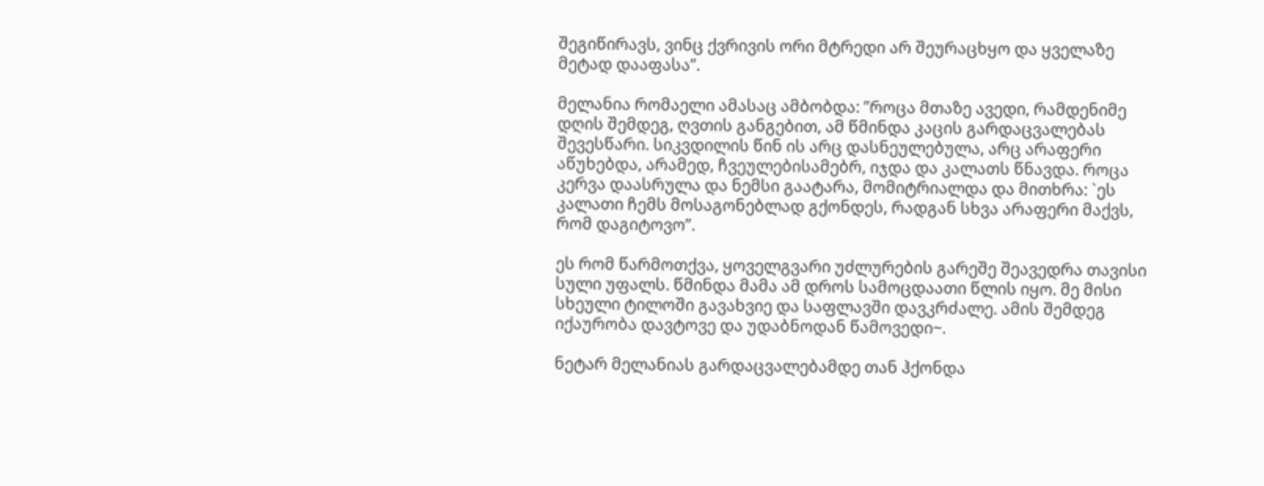შეგიწირავს, ვინც ქვრივის ორი მტრედი არ შეურაცხყო და ყველაზე მეტად დააფასა”.

მელანია რომაელი ამასაც ამბობდა: ”როცა მთაზე ავედი, რამდენიმე დღის შემდეგ, ღვთის განგებით, ამ წმინდა კაცის გარდაცვალებას შევესწარი. სიკვდილის წინ ის არც დასნეულებულა, არც არაფერი აწუხებდა, არამედ, ჩვეულებისამებრ, იჯდა და კალათს წნავდა. როცა კერვა დაასრულა და ნემსი გაატარა, მომიტრიალდა და მითხრა: `ეს კალათი ჩემს მოსაგონებლად გქონდეს, რადგან სხვა არაფერი მაქვს, რომ დაგიტოვო”.

ეს რომ წარმოთქვა, ყოველგვარი უძლურების გარეშე შეავედრა თავისი სული უფალს. წმინდა მამა ამ დროს სამოცდაათი წლის იყო. მე მისი სხეული ტილოში გავახვიე და საფლავში დავკრძალე. ამის შემდეგ იქაურობა დავტოვე და უდაბნოდან წამოვედი~.

ნეტარ მელანიას გარდაცვალებამდე თან ჰქონდა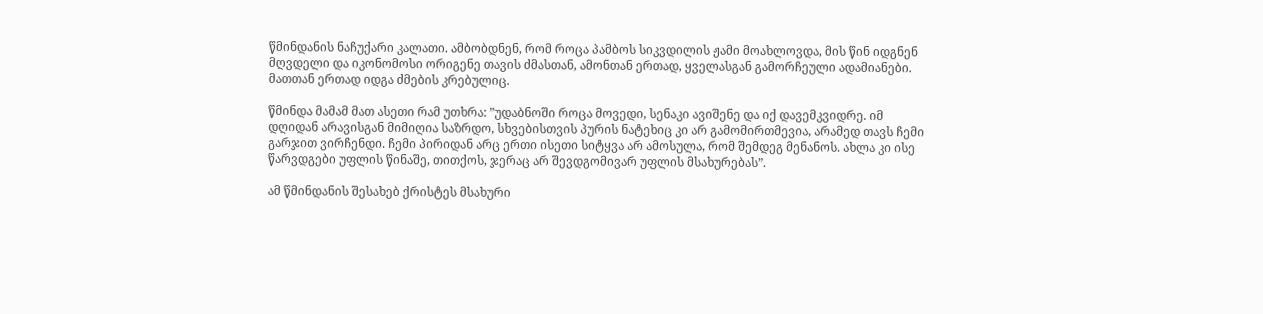წმინდანის ნაჩუქარი კალათი. ამბობდნენ, რომ როცა პამბოს სიკვდილის ჟამი მოახლოვდა, მის წინ იდგნენ მღვდელი და იკონომოსი ორიგენე თავის ძმასთან, ამონთან ერთად, ყველასგან გამორჩეული ადამიანები. მათთან ერთად იდგა ძმების კრებულიც.

წმინდა მამამ მათ ასეთი რამ უთხრა: ”უდაბნოში როცა მოვედი, სენაკი ავიშენე და იქ დავემკვიდრე. იმ დღიდან არავისგან მიმიღია საზრდო, სხვებისთვის პურის ნატეხიც კი არ გამომირთმევია, არამედ თავს ჩემი გარჯით ვირჩენდი. ჩემი პირიდან არც ერთი ისეთი სიტყვა არ ამოსულა, რომ შემდეგ მენანოს. ახლა კი ისე წარვდგები უფლის წინაშე, თითქოს, ჯერაც არ შევდგომივარ უფლის მსახურებას”.

ამ წმინდანის შესახებ ქრისტეს მსახური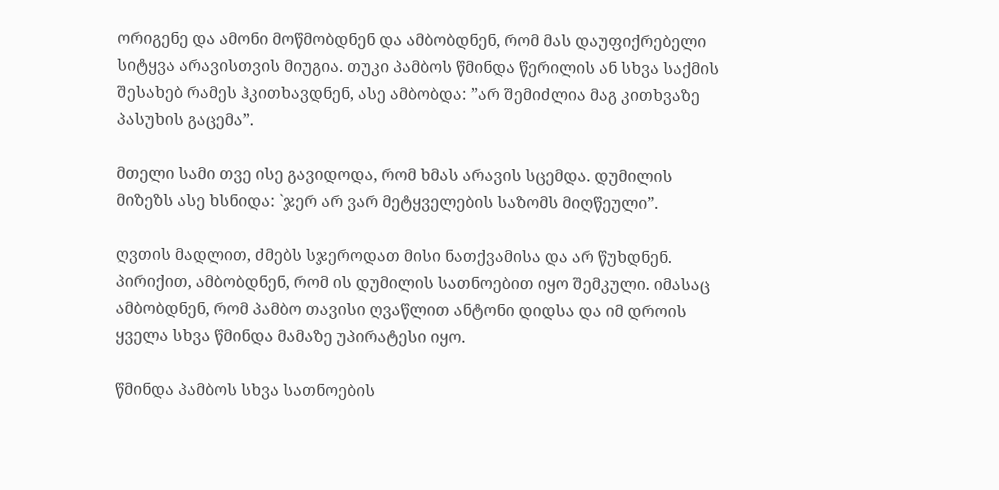ორიგენე და ამონი მოწმობდნენ და ამბობდნენ, რომ მას დაუფიქრებელი სიტყვა არავისთვის მიუგია. თუკი პამბოს წმინდა წერილის ან სხვა საქმის შესახებ რამეს ჰკითხავდნენ, ასე ამბობდა: ”არ შემიძლია მაგ კითხვაზე პასუხის გაცემა”.

მთელი სამი თვე ისე გავიდოდა, რომ ხმას არავის სცემდა. დუმილის მიზეზს ასე ხსნიდა: `ჯერ არ ვარ მეტყველების საზომს მიღწეული”.

ღვთის მადლით, ძმებს სჯეროდათ მისი ნათქვამისა და არ წუხდნენ. პირიქით, ამბობდნენ, რომ ის დუმილის სათნოებით იყო შემკული. იმასაც ამბობდნენ, რომ პამბო თავისი ღვაწლით ანტონი დიდსა და იმ დროის ყველა სხვა წმინდა მამაზე უპირატესი იყო.

წმინდა პამბოს სხვა სათნოების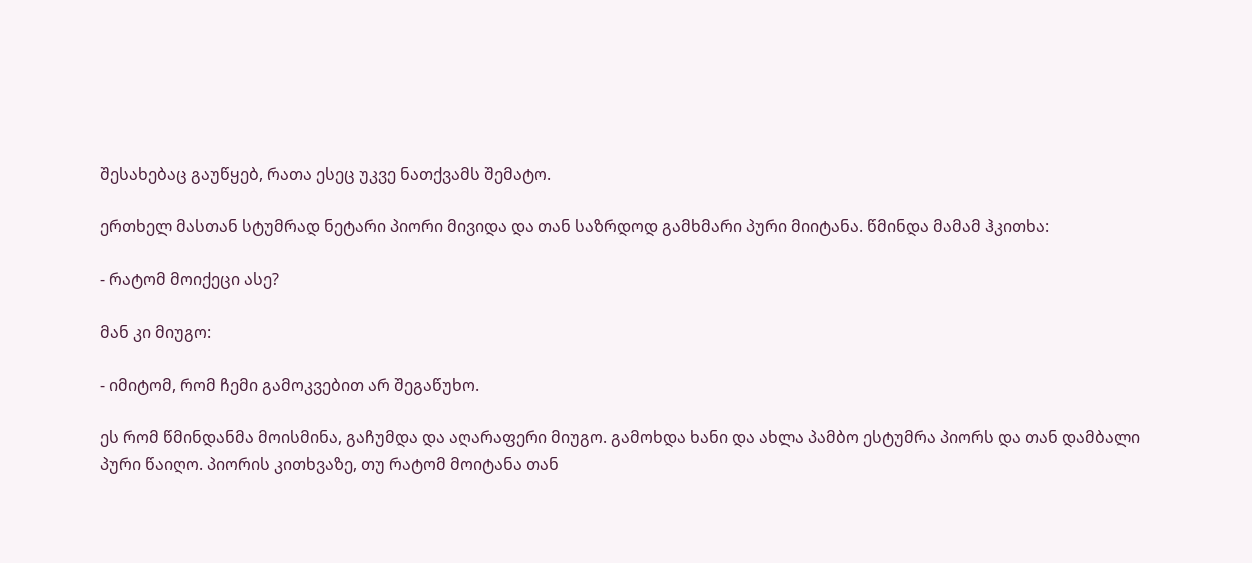შესახებაც გაუწყებ, რათა ესეც უკვე ნათქვამს შემატო.

ერთხელ მასთან სტუმრად ნეტარი პიორი მივიდა და თან საზრდოდ გამხმარი პური მიიტანა. წმინდა მამამ ჰკითხა:

- რატომ მოიქეცი ასე?

მან კი მიუგო:

- იმიტომ, რომ ჩემი გამოკვებით არ შეგაწუხო.

ეს რომ წმინდანმა მოისმინა, გაჩუმდა და აღარაფერი მიუგო. გამოხდა ხანი და ახლა პამბო ესტუმრა პიორს და თან დამბალი პური წაიღო. პიორის კითხვაზე, თუ რატომ მოიტანა თან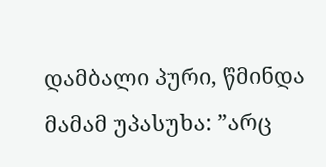დამბალი პური, წმინდა მამამ უპასუხა: ”არც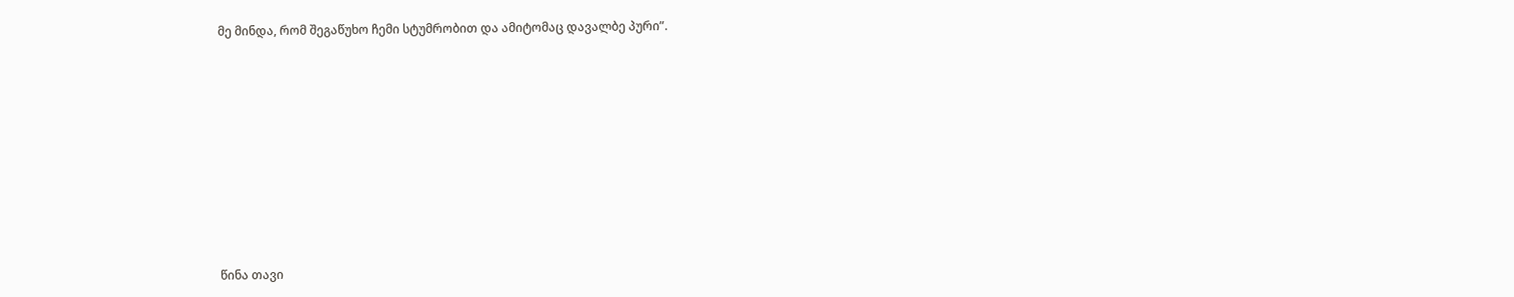მე მინდა, რომ შეგაწუხო ჩემი სტუმრობით და ამიტომაც დავალბე პური”.









წინა თავი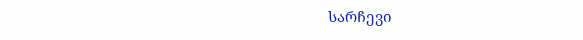სარჩევი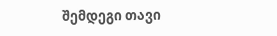შემდეგი თავი